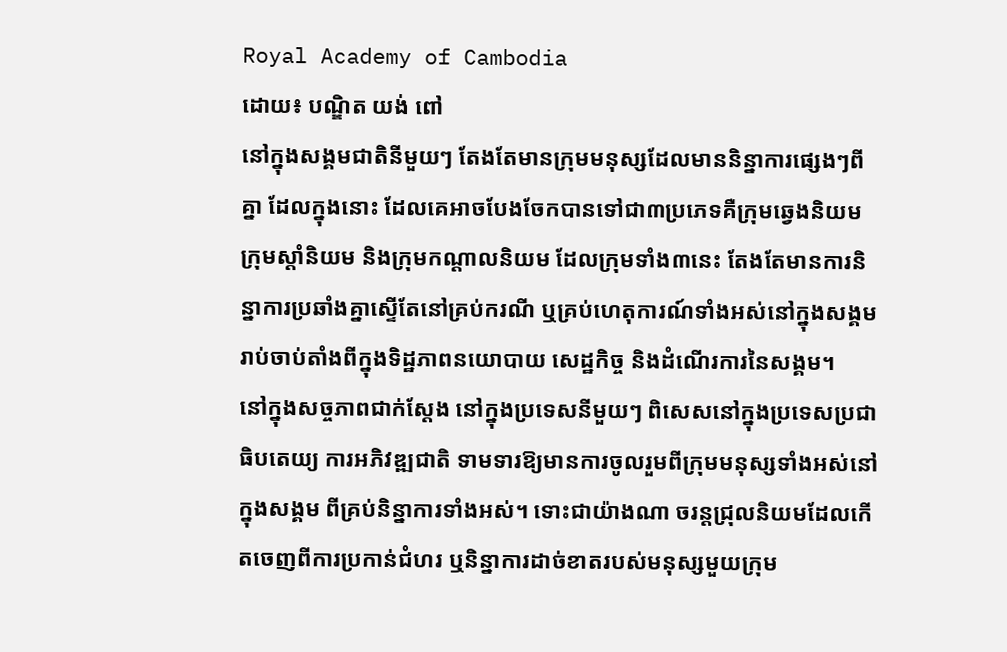Royal Academy of Cambodia
ដោយ៖ បណ្ឌិត យង់ ពៅ
នៅក្នុងសង្គមជាតិនីមួយៗ តែងតែមានក្រុមមនុស្សដែលមាននិន្នាការផ្សេងៗពីគ្នា ដែលក្នុងនោះ ដែលគេអាចបែងចែកបានទៅជា៣ប្រភេទគឺក្រុមឆ្វេងនិយម ក្រុមស្ដាំនិយម និងក្រុមកណ្ដាលនិយម ដែលក្រុមទាំង៣នេះ តែងតែមានការនិន្នាការប្រឆាំងគ្នាស្ទើតែនៅគ្រប់ករណី ឬគ្រប់ហេតុការណ៍ទាំងអស់នៅក្នុងសង្គមរាប់ចាប់តាំងពីក្នុងទិដ្ឋភាពនយោបាយ សេដ្ឋកិច្ច និងដំណើរការនៃសង្គម។
នៅក្នុងសច្ចភាពជាក់ស្ដែង នៅក្នុងប្រទេសនីមួយៗ ពិសេសនៅក្នុងប្រទេសប្រជាធិបតេយ្យ ការអភិវឌ្ឍជាតិ ទាមទារឱ្យមានការចូលរួមពីក្រុមមនុស្សទាំងអស់នៅក្នុងសង្គម ពីគ្រប់និន្នាការទាំងអស់។ ទោះជាយ៉ាងណា ចរន្តជ្រុលនិយមដែលកើតចេញពីការប្រកាន់ជំហរ ឬនិន្នាការដាច់ខាតរបស់មនុស្សមួយក្រុម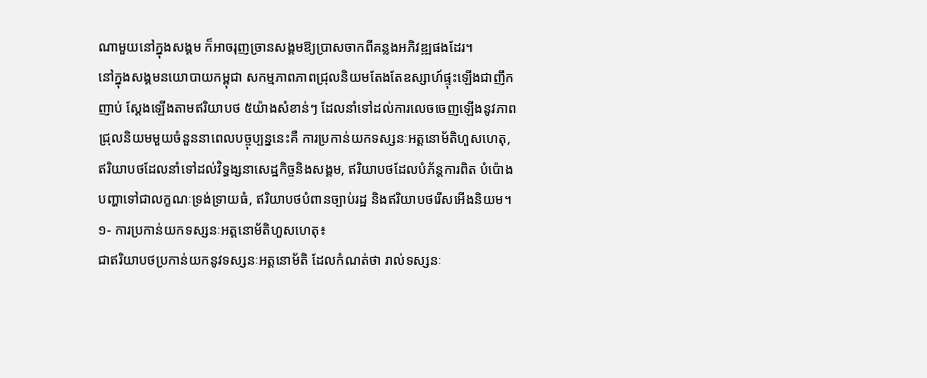ណាមួយនៅក្នុងសង្គម ក៏អាចរុញច្រានសង្គមឱ្យប្រាសចាកពីគន្លងអភិវឌ្ឍផងដែរ។
នៅក្នុងសង្គមនយោបាយកម្ពុជា សកម្មភាពភាពជ្រុលនិយមតែងតែឧស្សាហ៍ផ្ទុះឡើងជាញឹកញាប់ ស្តែងឡើងតាមឥរិយាបថ ៥យ៉ាងសំខាន់ៗ ដែលនាំទៅដល់ការលេចចេញឡើងនូវភាពជ្រុលនិយមមួយចំនួននាពេលបច្ចុប្បន្ននេះគឺ ការប្រកាន់យកទស្សនៈអត្តនោម័តិហួសហេតុ, ឥរិយាបថដែលនាំទៅដល់វិទ្ធង្សនាសេដ្ឋកិច្ចនិងសង្គម, ឥរិយាបថដែលបំភ័ន្តការពិត បំប៉ោងបញ្ហាទៅជាលក្ខណៈទ្រង់ទ្រាយធំ, ឥរិយាបថបំពានច្បាប់រដ្ឋ និងឥរិយាបថរើសអើងនិយម។
១- ការប្រកាន់យកទស្សនៈអត្តនោម័តិហួសហេតុ៖
ជាឥរិយាបថប្រកាន់យកនូវទស្សនៈអត្តនោម័តិ ដែលកំណត់ថា រាល់ទស្សនៈ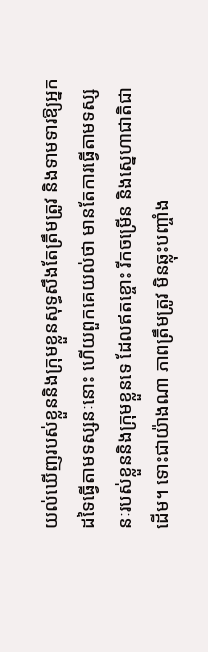យល់ឃើញរបស់ខ្លួននិងក្រុមខ្លួនសុទ្ធសឹងតែត្រឹមត្រូវ និងទាមទារឱ្យអ្នកដទៃធ្វើតាមទស្សនៈនោះ ហើយពួកគេយល់ថា មានតែការធ្វើតាមទស្សនៈរបស់ខ្លួននិងក្រុមខ្លួនទេ ដែលឥតខ្ចោះ រីកចម្រើន និងស្នេហាជាតិជាដើម។ ទោះជាយ៉ាងណា ភាពត្រឹមត្រូវ មិនឆ្លុះបញ្ចាំង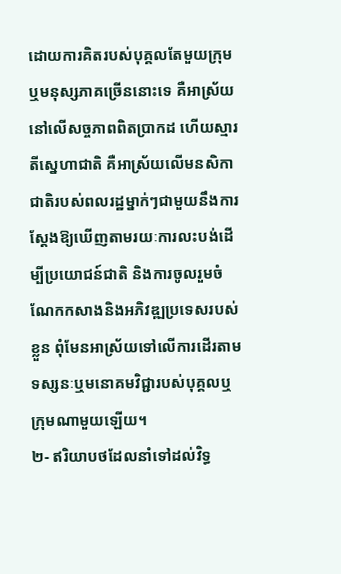ដោយការគិតរបស់បុគ្គលតែមួយក្រុមឬមនុស្សភាគច្រើននោះទេ គឺអាស្រ័យនៅលើសច្ចភាពពិតប្រាកដ ហើយស្មារតីស្នេហាជាតិ គឺអាស្រ័យលើមនសិកាជាតិរបស់ពលរដ្ឋម្នាក់ៗជាមួយនឹងការស្ដែងឱ្យឃើញតាមរយៈការលះបង់ដើម្បីប្រយោជន៍ជាតិ និងការចូលរួមចំណែកកសាងនិងអភិវឌ្ឍប្រទេសរបស់ខ្លួន ពុំមែនអាស្រ័យទៅលើការដើរតាមទស្សនៈឬមនោគមវិជ្ជារបស់បុគ្គលឬក្រុមណាមួយឡើយ។
២- ឥរិយាបថដែលនាំទៅដល់វិទ្ធ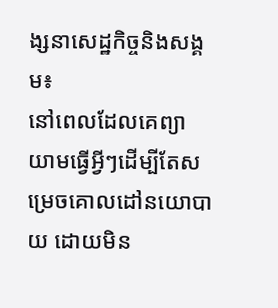ង្សនាសេដ្ឋកិច្ចនិងសង្គម៖
នៅពេលដែលគេព្យាយាមធ្វើអ្វីៗដើម្បីតែសម្រេចគោលដៅនយោបាយ ដោយមិន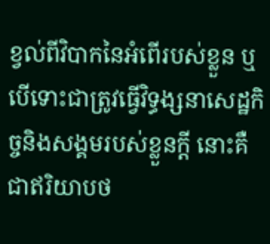ខ្វល់ពីវិបាកនៃអំពើរបស់ខ្លួន ឬបើទោះជាត្រូវធ្វើវិទ្ធង្សនាសេដ្ឋកិច្ចនិងសង្គមរបស់ខ្លួនក្ដី នោះគឺជាឥរិយាបថ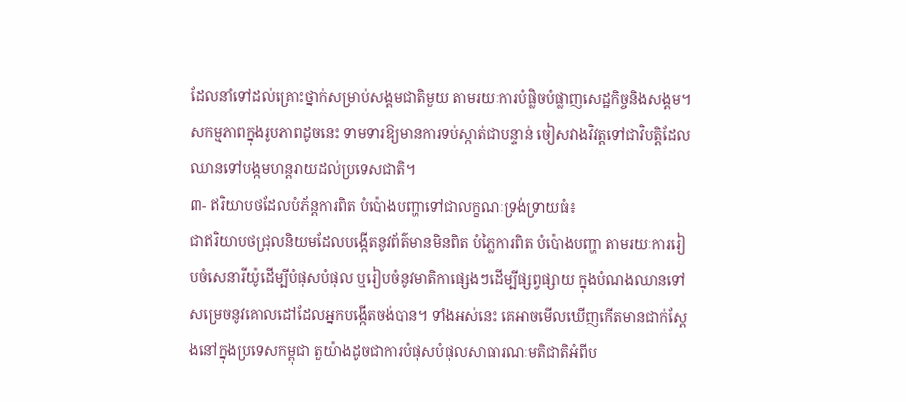ដែលនាំទៅដល់គ្រោះថ្នាក់សម្រាប់សង្គមជាតិមួយ តាមរយៈការបំផ្លិចបំផ្លាញសេដ្ឋកិច្ចនិងសង្គម។ សកម្មភាពក្នុងរូបភាពដូចនេះ ទាមទារឱ្យមានការទប់ស្កាត់ជាបន្ទាន់ ចៀសវាងវិវត្តទៅជាវិបត្តិដែលឈានទៅបង្កមហន្តរាយដល់ប្រទេសជាតិ។
៣- ឥរិយាបថដែលបំភ័ន្តការពិត បំប៉ោងបញ្ហាទៅជាលក្ខណៈទ្រង់ទ្រាយធំ៖
ជាឥរិយាបថជ្រុលនិយមដែលបង្កើតនូវព័ត៌មានមិនពិត បំភ្លៃការពិត បំប៉ោងបញ្ហា តាមរយៈការរៀបចំសេនារីយ៉ូដើម្បីបំផុសបំផុល ឬរៀបចំនូវមាតិកាផ្សេងៗដើម្បីផ្សព្វផ្សាយ ក្នុងបំណងឈានទៅសម្រេចនូវគោលដៅដែលអ្នកបង្កើតចង់បាន។ ទាំងអស់នេះ គេអាចមើលឃើញកើតមានជាក់ស្ដែងនៅក្នុងប្រទេសកម្ពុជា តួយ៉ាងដូចជាការបំផុសបំផុលសាធារណៈមតិជាតិអំពីប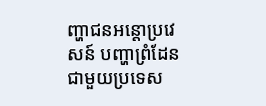ញ្ហាជនអន្តោប្រវេសន៍ បញ្ហាព្រំដែនជាមួយប្រទេស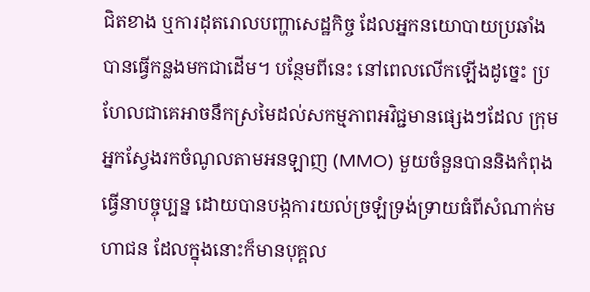ជិតខាង ឬការដុតរោលបញ្ហាសេដ្ឋកិច្ច ដែលអ្នកនយោបាយប្រឆាំងបានធ្វើកន្លងមកជាដើម។ បន្ថែមពីនេះ នៅពេលលើកឡើងដូច្នេះ ប្រហែលជាគេអាចនឹកស្រមៃដល់សកម្មភាពអវិជ្ជមានផ្សេងៗដែល ក្រុមអ្នកស្វែងរកចំណូលតាមអនឡាញ (MMO) មួយចំនួនបាននិងកំពុងធ្វើនាបច្ចុប្បន្ន ដោយបានបង្កការយល់ច្រឡំទ្រង់ទ្រាយធំពីសំណាក់មហាជន ដែលក្នុងនោះក៏មានបុគ្គល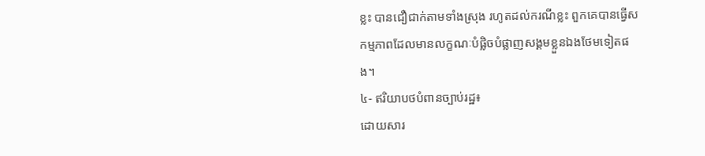ខ្លះ បានជឿជាក់តាមទាំងស្រុង រហូតដល់ករណីខ្លះ ពួកគេបានធ្វើសកម្មភាពដែលមានលក្ខណៈបំផ្លិចបំផ្លាញសង្គមខ្លួនឯងថែមទៀតផង។
៤- ឥរិយាបថបំពានច្បាប់រដ្ឋ៖
ដោយសារ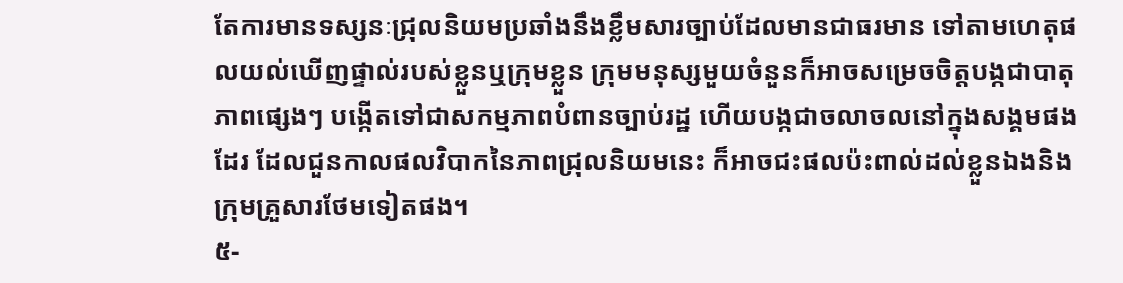តែការមានទស្សនៈជ្រុលនិយមប្រឆាំងនឹងខ្លឹមសារច្បាប់ដែលមានជាធរមាន ទៅតាមហេតុផលយល់ឃើញផ្ទាល់របស់ខ្លួនឬក្រុមខ្លួន ក្រុមមនុស្សមួយចំនួនក៏អាចសម្រេចចិត្តបង្កជាបាតុភាពផ្សេងៗ បង្កើតទៅជាសកម្មភាពបំពានច្បាប់រដ្ឋ ហើយបង្កជាចលាចលនៅក្នុងសង្គមផងដែរ ដែលជួនកាលផលវិបាកនៃភាពជ្រុលនិយមនេះ ក៏អាចជះផលប៉ះពាល់ដល់ខ្លួនឯងនិងក្រុមគ្រួសារថែមទៀតផង។
៥-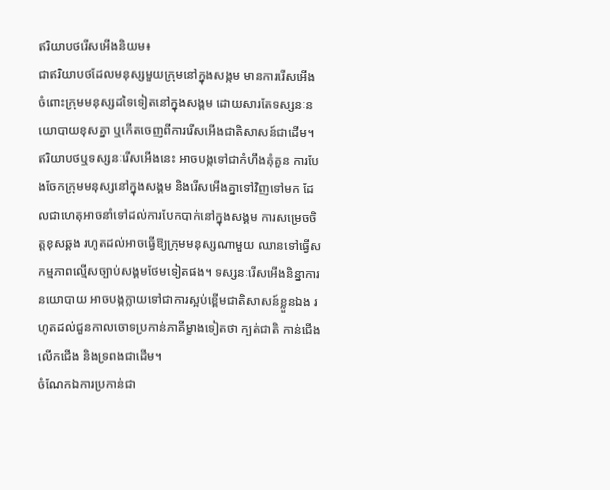ឥរិយាបថរើសអើងនិយម៖
ជាឥរិយាបថដែលមនុស្សមួយក្រុមនៅក្នុងសង្កម មានការរើសអើងចំពោះក្រុមមនុស្សដទៃទៀតនៅក្នុងសង្គម ដោយសារតែទស្សនៈនយោបាយខុសគ្នា ឬកើតចេញពីការរើសអើងជាតិសាសន៍ជាដើម។ ឥរិយាបថឬទស្សនៈរើសអើងនេះ អាចបង្កទៅជាកំហឹងគុំគួន ការបែងចែកក្រុមមនុស្សនៅក្នុងសង្គម និងរើសអើងគ្នាទៅវិញទៅមក ដែលជាហេតុអាចនាំទៅដល់ការបែកបាក់នៅក្នុងសង្គម ការសម្រេចចិត្តខុសឆ្គង រហូតដល់អាចធ្វើឱ្យក្រុមមនុស្សណាមួយ ឈានទៅធ្វើសកម្មភាពល្មើសច្បាប់សង្គមថែមទៀតផង។ ទស្សនៈរើសអើងនិន្នាការនយោបាយ អាចបង្កក្លាយទៅជាការស្អប់ខ្ពើមជាតិសាសន៍ខ្លួនឯង រហូតដល់ជួនកាលចោទប្រកាន់ភាគីម្ខាងទៀតថា ក្បត់ជាតិ កាន់ជើង លើកជើង និងទ្រពងជាដើម។
ចំណែកឯការប្រកាន់ជា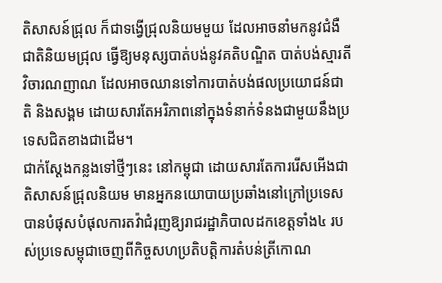តិសាសន៍ជ្រុល ក៏ជាទង្វើជ្រុលនិយមមួយ ដែលអាចនាំមកនូវជំងឺជាតិនិយមជ្រុល ធ្វើឱ្យមនុស្សបាត់បង់នូវគតិបណ្ឌិត បាត់បង់ស្មារតីវិចារណញាណ ដែលអាចឈានទៅការបាត់បង់ផលប្រយោជន៍ជាតិ និងសង្គម ដោយសារតែអរិភាពនៅក្នុងទំនាក់ទំនងជាមួយនឹងប្រទេសជិតខាងជាដើម។
ជាក់ស្ដែងកន្លងទៅថ្មីៗនេះ នៅកម្ពុជា ដោយសារតែការរើសអើងជាតិសាសន៍ជ្រុលនិយម មានអ្នកនយោបាយប្រឆាំងនៅក្រៅប្រទេស បានបំផុសបំផុលការតវ៉ាជំរុញឱ្យរាជរដ្ឋាភិបាលដកខេត្តទាំង៤ របស់ប្រទេសម្ពុជាចេញពីកិច្ចសហប្រតិបត្តិការតំបន់ត្រីកោណ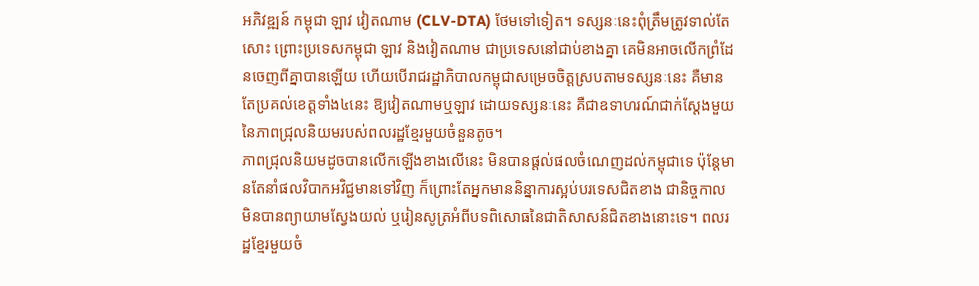អភិវឌ្ឍន៍ កម្ពុជា ឡាវ វៀតណាម (CLV-DTA) ថែមទៅទៀត។ ទស្សនៈនេះពុំត្រឹមត្រូវទាល់តែសោះ ព្រោះប្រទេសកម្ពុជា ឡាវ និងវៀតណាម ជាប្រទេសនៅជាប់ខាងគ្នា គេមិនអាចលើកព្រំដែនចេញពីគ្នាបានឡើយ ហើយបើរាជរដ្ឋាភិបាលកម្ពុជាសម្រេចចិត្តស្របតាមទស្សនៈនេះ គឺមានតែប្រគល់ខេត្តទាំង៤នេះ ឱ្យវៀតណាមឬឡាវ ដោយទស្សនៈនេះ គឺជាឧទាហរណ៍ជាក់ស្ដែងមួយនៃភាពជ្រុលនិយមរបស់ពលរដ្ឋខ្មែរមួយចំនួនតូច។
ភាពជ្រុលនិយមដូចបានលើកឡើងខាងលើនេះ មិនបានផ្ដល់ផលចំណេញដល់កម្ពុជាទេ ប៉ុន្តែមានតែនាំផលវិបាកអវិជ្ជមានទៅវិញ ក៏ព្រោះតែអ្នកមាននិន្នាការស្អប់បរទេសជិតខាង ជានិច្ចកាល មិនបានព្យាយាមស្វែងយល់ ឬរៀនសូត្រអំពីបទពិសោធនៃជាតិសាសន៍ជិតខាងនោះទេ។ ពលរដ្ឋខ្មែរមួយចំ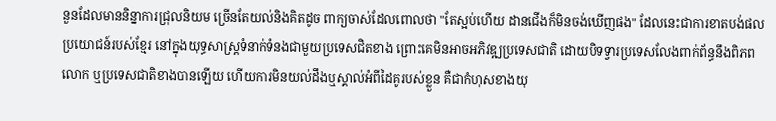នួនដែលមាននិន្នាការជ្រុលនិយម ច្រើនតែយល់និងគិតដូច ពាក្យចាស់ដែលពោលថា "តែស្អប់ហើយ ដានជើងក៏មិនចង់ឃើញផង" ដែលនេះជាការខាតបង់ផលប្រយោជន៍របស់ខ្មែរ នៅក្នុងយុទ្ធសាស្ត្រទំនាក់ទំនងជាមួយប្រទេសជិតខាង ព្រោះគេមិនអាចអភិវឌ្ឍប្រទេសជាតិ ដោយបិទទ្វារប្រទេសលែងពាក់ព័ន្ធនឹងពិភពលោក ឬប្រទេសជាតិខាងបានឡើយ ហើយការមិនយល់ដឹងឬស្គាល់អំពីដៃគូរបស់ខ្លួន គឺជាកំហុសខាងយុ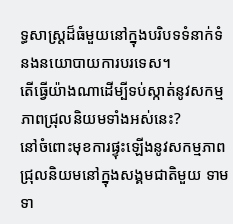ទ្ធសាស្ត្រដ៏ធំមួយនៅក្នុងបរិបទទំនាក់ទំនងនយោបាយការបរទេស។
តើធ្វើយ៉ាងណាដើម្បីទប់ស្កាត់នូវសកម្មភាពជ្រុលនិយមទាំងអស់នេះ?
នៅចំពោះមុខការផ្ទុះឡើងនូវសកម្មភាពជ្រុលនិយមនៅក្នុងសង្គមជាតិមួយ ទាមទា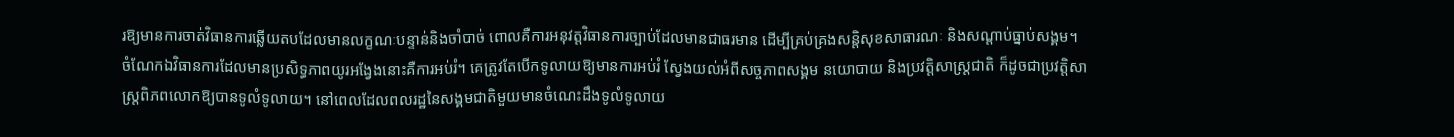រឱ្យមានការចាត់វិធានការឆ្លើយតបដែលមានលក្ខណៈបន្ទាន់និងចាំបាច់ ពោលគឺការអនុវត្តវិធានការច្បាប់ដែលមានជាធរមាន ដើម្បីគ្រប់គ្រងសន្តិសុខសាធារណៈ និងសណ្ដាប់ធ្នាប់សង្គម។
ចំណែកឯវិធានការដែលមានប្រសិទ្ធភាពយូរអង្វែងនោះគឺការអប់រំ។ គេត្រូវតែបើកទូលាយឱ្យមានការអប់រំ ស្វែងយល់អំពីសច្ចភាពសង្គម នយោបាយ និងប្រវត្តិសាស្ត្រជាតិ ក៏ដូចជាប្រវត្តិសាស្ត្រពិភពលោកឱ្យបានទូលំទូលាយ។ នៅពេលដែលពលរដ្ឋនៃសង្គមជាតិមួយមានចំណេះដឹងទូលំទូលាយ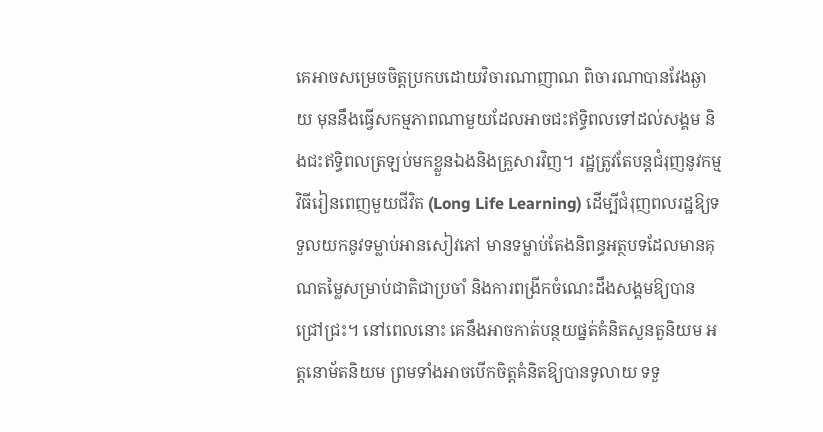គេអាចសម្រេចចិត្តប្រកបដោយវិចារណាញាណ ពិចារណាបានវែងឆ្ងាយ មុននឹងធ្វើសកម្មភាពណាមួយដែលអាចជះឥទ្ធិពលទៅដល់សង្គម និងជះឥទ្ធិពលត្រឡប់មកខ្លួនឯងនិងគ្រួសារវិញ។ រដ្ឋត្រូវតែបន្តជំរុញនូវកម្មវិធីរៀនពេញមួយជីវិត (Long Life Learning) ដើម្បីជំរុញពលរដ្ឋឱ្យទទួលយកនូវទម្លាប់អានសៀវភៅ មានទម្លាប់តែងនិពន្ធអត្ថបទដែលមានគុណតម្លៃសម្រាប់ជាតិជាប្រចាំ និងការពង្រីកចំណេះដឹងសង្គមឱ្យបានជ្រៅជ្រះ។ នៅពេលនោះ គេនឹងអាចកាត់បន្ថយផ្នត់គំនិតសួនតួនិយម អត្តនោម័តនិយម ព្រមទាំងអាចបើកចិត្តគំនិតឱ្យបានទូលាយ ទទួ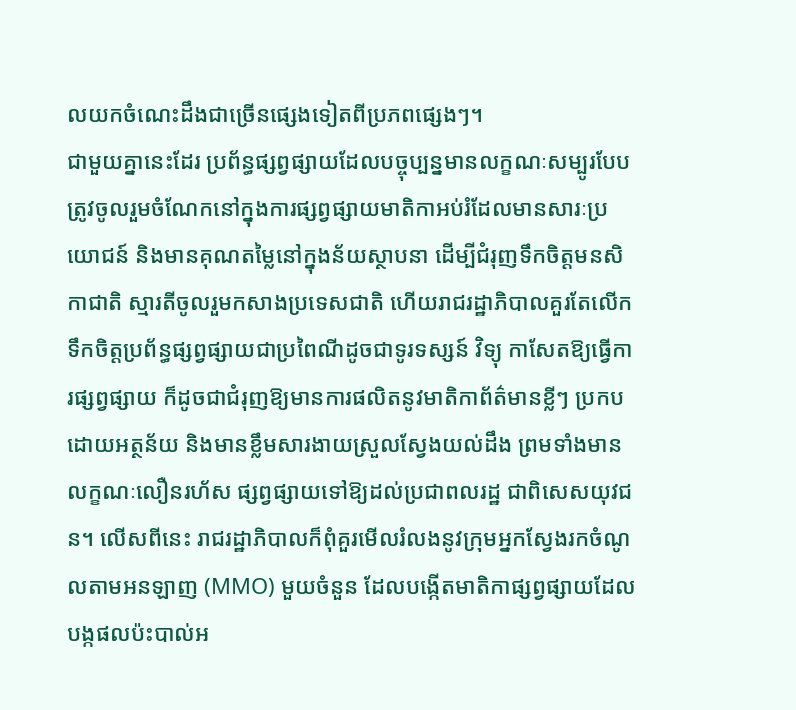លយកចំណេះដឹងជាច្រើនផ្សេងទៀតពីប្រភពផ្សេងៗ។
ជាមួយគ្នានេះដែរ ប្រព័ន្ធផ្សព្វផ្សាយដែលបច្ចុប្បន្នមានលក្ខណៈសម្បូរបែប ត្រូវចូលរួមចំណែកនៅក្នុងការផ្សព្វផ្សាយមាតិកាអប់រំដែលមានសារៈប្រយោជន៍ និងមានគុណតម្លៃនៅក្នុងន័យស្ថាបនា ដើម្បីជំរុញទឹកចិត្តមនសិកាជាតិ ស្មារតីចូលរួមកសាងប្រទេសជាតិ ហើយរាជរដ្ឋាភិបាលគួរតែលើកទឹកចិត្តប្រព័ន្ធផ្សព្វផ្សាយជាប្រពៃណីដូចជាទូរទស្សន៍ វិទ្យុ កាសែតឱ្យធ្វើការផ្សព្វផ្សាយ ក៏ដូចជាជំរុញឱ្យមានការផលិតនូវមាតិកាព័ត៌មានខ្លីៗ ប្រកបដោយអត្ថន័យ និងមានខ្លឹមសារងាយស្រួលស្វែងយល់ដឹង ព្រមទាំងមានលក្ខណៈលឿនរហ័ស ផ្សព្វផ្សាយទៅឱ្យដល់ប្រជាពលរដ្ឋ ជាពិសេសយុវជន។ លើសពីនេះ រាជរដ្ឋាភិបាលក៏ពុំគួរមើលរំលងនូវក្រុមអ្នកស្វែងរកចំណូលតាមអនឡាញ (MMO) មួយចំនួន ដែលបង្កើតមាតិកាផ្សព្វផ្សាយដែលបង្កផលប៉ះបាល់អ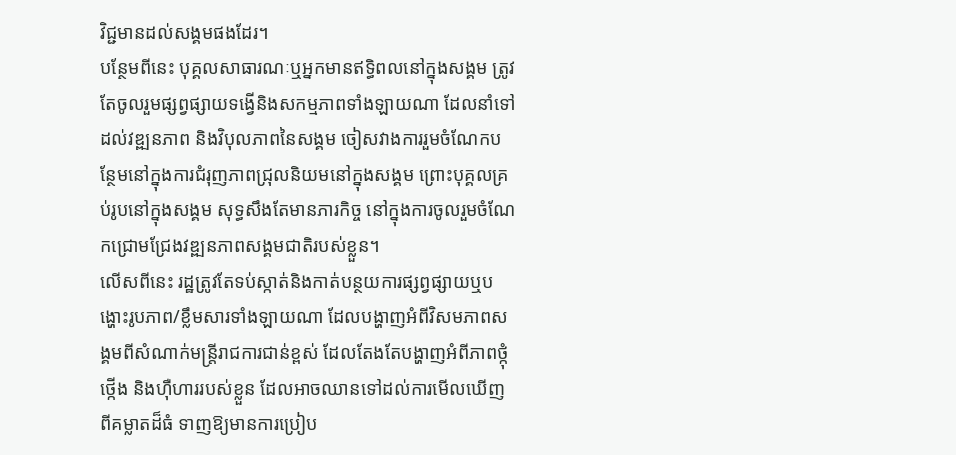វិជ្ជមានដល់សង្គមផងដែរ។
បន្ថែមពីនេះ បុគ្គលសាធារណៈឬអ្នកមានឥទ្ធិពលនៅក្នុងសង្គម ត្រូវតែចូលរួមផ្សព្វផ្សាយទង្វើនិងសកម្មភាពទាំងឡាយណា ដែលនាំទៅដល់វឌ្ឍនភាព និងវិបុលភាពនៃសង្គម ចៀសវាងការរួមចំណែកបន្ថែមនៅក្នុងការជំរុញភាពជ្រុលនិយមនៅក្នុងសង្គម ព្រោះបុគ្គលគ្រប់រូបនៅក្នុងសង្គម សុទ្ធសឹងតែមានភារកិច្ច នៅក្នុងការចូលរួមចំណែកជ្រោមជ្រែងវឌ្ឍនភាពសង្គមជាតិរបស់ខ្លួន។
លើសពីនេះ រដ្ឋត្រូវតែទប់ស្កាត់និងកាត់បន្ថយការផ្សព្វផ្សាយឬបង្ហោះរូបភាព/ខ្លឹមសារទាំងឡាយណា ដែលបង្ហាញអំពីវិសមភាពសង្គមពីសំណាក់មន្ត្រីរាជការជាន់ខ្ពស់ ដែលតែងតែបង្ហាញអំពីភាពថ្កុំថ្កើង និងហ៊ឺហាររបស់ខ្លួន ដែលអាចឈានទៅដល់ការមើលឃើញពីគម្លាតដ៏ធំ ទាញឱ្យមានការប្រៀប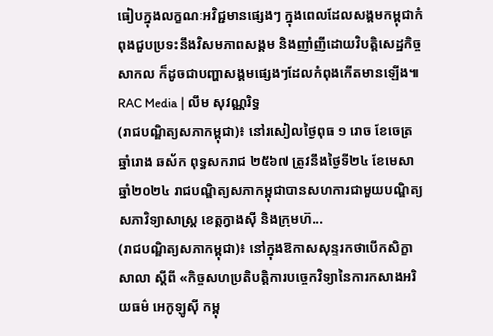ធៀបក្នុងលក្ខណៈអវិជ្ជមានផ្សេងៗ ក្នុងពេលដែលសង្គមកម្ពុជាកំពុងជួបប្រទះនឹងវិសមភាពសង្គម និងញាំញីដោយវិបត្តិសេដ្ឋកិច្ចសាកល ក៏ដូចជាបញ្ហាសង្គមផ្សេងៗដែលកំពុងកើតមានឡើង៕
RAC Media | លឹម សុវណ្ណរិទ្ធ
(រាជបណ្ឌិត្យសភាកម្ពុជា)៖ នៅរសៀលថ្ងៃពុធ ១ រោច ខែចេត្រ ឆ្នាំរោង ឆស័ក ពុទ្ធសករាជ ២៥៦៧ ត្រូវនឹងថ្ងៃទី២៤ ខែមេសា ឆ្នាំ២០២៤ រាជបណ្ឌិត្យសភាកម្ពុជាបានសហការជាមួយបណ្ឌិត្យសភាវិទ្យាសាស្ត្រ ខេត្តក្វាងស៊ី និងក្រុមហ៊...
(រាជបណ្ឌិត្យសភាកម្ពុជា)៖ នៅក្នុងឱកាសសុន្ទរកថាបើកសិក្ខាសាលា ស្ដីពី «កិច្ចសហប្រតិបត្តិការបច្ចេកវិទ្យានៃការកសាងអរិយធម៌ អេកូឡូស៊ី កម្ពុ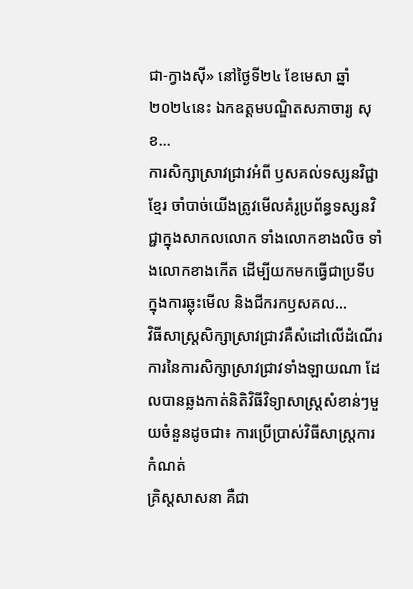ជា-ក្វាងស៊ី» នៅថ្ងៃទី២៤ ខែមេសា ឆ្នាំ២០២៤នេះ ឯកឧត្ដមបណ្ឌិតសភាចារ្យ សុខ...
ការសិក្សាស្រាវជ្រាវអំពី ឫសគល់ទស្សនវិជ្ជាខ្មែរ ចាំបាច់យើងត្រូវមើលគំរូប្រព័ន្ធទស្សនវិជ្ជាក្នុងសាកលលោក ទាំងលោកខាងលិច ទាំងលោកខាងកើត ដើម្បីយកមកធ្វើជាប្រទីបក្នុងការឆ្លុះមើល និងជីករកឫសគល...
វិធីសាស្ត្រសិក្សាស្រាវជ្រាវគឺសំដៅលើដំណើរការនៃការសិក្សាស្រាវជ្រាវទាំងឡាយណា ដែលបានឆ្លងកាត់និតិវិធីវិទ្យាសាស្ត្រសំខាន់ៗមួយចំនួនដូចជា៖ ការប្រើប្រាស់វិធីសាស្ត្រការកំណត់
គ្រិស្តសាសនា គឺជា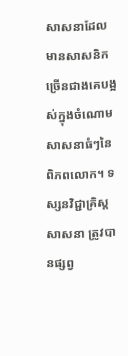សាសនាដែលមានសាសនិកច្រើនជាងគេបង្អស់ក្នុងចំណោមសាសនាធំៗនៃពិភពលោក។ ទស្សនវិជ្ជាគ្រិស្តសាសនា ត្រូវបានផ្សព្វ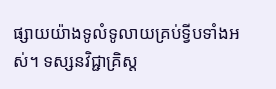ផ្សាយយ៉ាងទូលំទូលាយគ្រប់ទ្វីបទាំងអស់។ ទស្សនវិជ្ជាគ្រិស្ត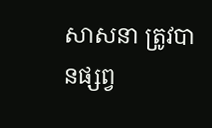សាសនា ត្រូវបានផ្សព្វ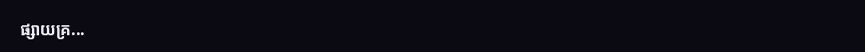ផ្សាយគ្រ...